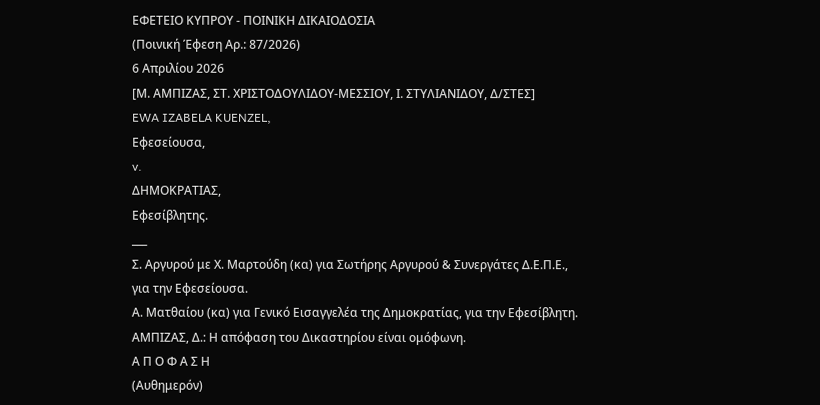ΕΦΕΤΕΙΟ ΚΥΠΡΟΥ ‑ ΠΟΙΝΙΚΗ ΔΙΚΑΙΟΔΟΣΙΑ
(Ποινική Έφεση Αρ.: 87/2026)
6 Απριλίου 2026
[Μ. ΑΜΠΙΖΑΣ, ΣΤ. ΧΡΙΣΤΟΔΟΥΛΙΔΟΥ‑ΜΕΣΣΙΟΥ, Ι. ΣΤΥΛΙΑΝΙΔΟΥ, Δ/ΣΤΕΣ]
EWA IZABELA KUENZEL,
Εφεσείουσα,
v.
ΔΗΜΟΚΡΑΤΙΑΣ,
Εφεσίβλητης.
___
Σ. Αργυρού με Χ. Μαρτούδη (κα) για Σωτήρης Αργυρού & Συνεργάτες Δ.Ε.Π.Ε., για την Εφεσείουσα.
Α. Ματθαίου (κα) για Γενικό Εισαγγελέα της Δημοκρατίας, για την Εφεσίβλητη.
ΑΜΠΙΖΑΣ, Δ.: Η απόφαση του Δικαστηρίου είναι ομόφωνη.
Α Π Ο Φ Α Σ Η
(Αυθημερόν)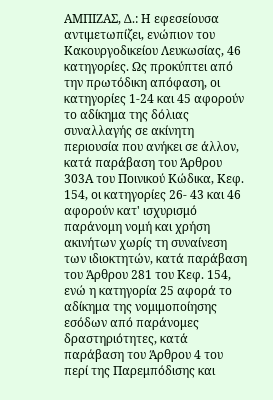ΑΜΠΙΖΑΣ, Δ.: Η εφεσείουσα αντιμετωπίζει, ενώπιον του Κακουργοδικείου Λευκωσίας, 46 κατηγορίες. Ως προκύπτει από την πρωτόδικη απόφαση, οι κατηγορίες 1‑24 και 45 αφορούν το αδίκημα της δόλιας συναλλαγής σε ακίνητη περιουσία που ανήκει σε άλλον, κατά παράβαση του Άρθρου 303Α του Ποινικού Κώδικα, Κεφ. 154, οι κατηγορίες 26‑ 43 και 46 αφορούν κατ' ισχυρισμό παράνομη νομή και χρήση ακινήτων χωρίς τη συναίνεση των ιδιοκτητών, κατά παράβαση του Άρθρου 281 του Κεφ. 154, ενώ η κατηγορία 25 αφορά το αδίκημα της νομιμοποίησης εσόδων από παράνομες δραστηριότητες, κατά παράβαση του Άρθρου 4 του περί της Παρεμπόδισης και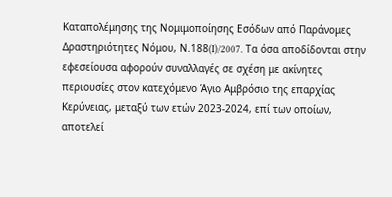Καταπολέμησης της Νομιμοποίησης Εσόδων από Παράνομες Δραστηριότητες Νόμου, Ν.188(I)/2007. Tα όσα αποδίδονται στην εφεσείουσα αφορούν συναλλαγές σε σχέση με ακίνητες περιουσίες στον κατεχόμενο Άγιο Αμβρόσιο της επαρχίας Κερύνειας, μεταξύ των ετών 2023‑2024, επί των οποίων, αποτελεί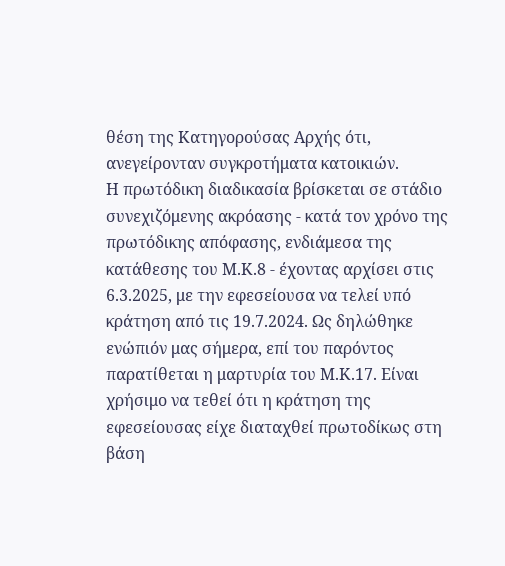θέση της Κατηγορούσας Αρχής ότι, ανεγείρονταν συγκροτήματα κατοικιών.
Η πρωτόδικη διαδικασία βρίσκεται σε στάδιο συνεχιζόμενης ακρόασης ‑ κατά τον χρόνο της πρωτόδικης απόφασης, ενδιάμεσα της κατάθεσης του Μ.Κ.8 ‑ έχοντας αρχίσει στις 6.3.2025, με την εφεσείουσα να τελεί υπό κράτηση από τις 19.7.2024. Ως δηλώθηκε ενώπιόν μας σήμερα, επί του παρόντος παρατίθεται η μαρτυρία του Μ.Κ.17. Είναι χρήσιμο να τεθεί ότι η κράτηση της εφεσείουσας είχε διαταχθεί πρωτοδίκως στη βάση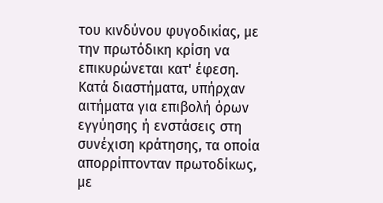του κινδύνου φυγοδικίας, με την πρωτόδικη κρίση να επικυρώνεται κατ' έφεση. Κατά διαστήματα, υπήρχαν αιτήματα για επιβολή όρων εγγύησης ή ενστάσεις στη συνέχιση κράτησης, τα οποία απορρίπτονταν πρωτοδίκως, με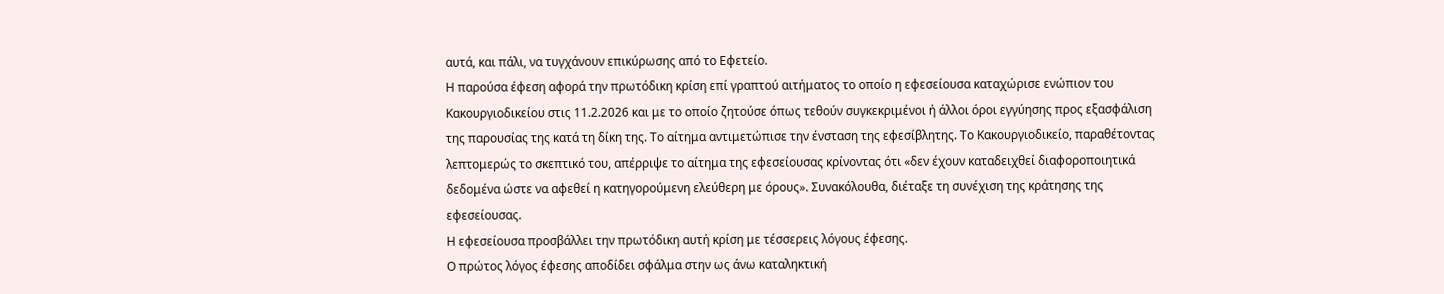αυτά, και πάλι, να τυγχάνουν επικύρωσης από το Εφετείο.
Η παρούσα έφεση αφορά την πρωτόδικη κρίση επί γραπτού αιτήματος το οποίο η εφεσείουσα καταχώρισε ενώπιον του Κακουργιοδικείου στις 11.2.2026 και με το οποίο ζητούσε όπως τεθούν συγκεκριμένοι ή άλλοι όροι εγγύησης προς εξασφάλιση της παρουσίας της κατά τη δίκη της. Το αίτημα αντιμετώπισε την ένσταση της εφεσίβλητης. Το Κακουργιοδικείο, παραθέτοντας λεπτομερώς το σκεπτικό του, απέρριψε το αίτημα της εφεσείουσας κρίνοντας ότι «δεν έχουν καταδειχθεί διαφοροποιητικά δεδομένα ώστε να αφεθεί η κατηγορούμενη ελεύθερη με όρους». Συνακόλουθα, διέταξε τη συνέχιση της κράτησης της εφεσείουσας.
Η εφεσείουσα προσβάλλει την πρωτόδικη αυτή κρίση με τέσσερεις λόγους έφεσης.
Ο πρώτος λόγος έφεσης αποδίδει σφάλμα στην ως άνω καταληκτική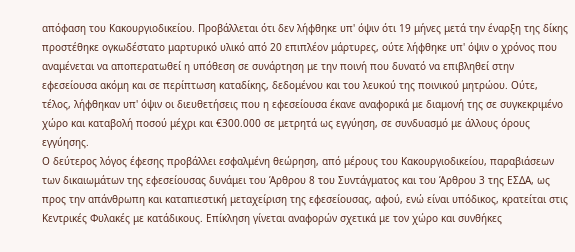απόφαση του Κακουργιοδικείου. Προβάλλεται ότι δεν λήφθηκε υπ' όψιν ότι 19 μήνες μετά την έναρξη της δίκης προστέθηκε ογκωδέστατο μαρτυρικό υλικό από 20 επιπλέον μάρτυρες, ούτε λήφθηκε υπ' όψιν ο χρόνος που αναμένεται να αποπερατωθεί η υπόθεση σε συνάρτηση με την ποινή που δυνατό να επιβληθεί στην εφεσείουσα ακόμη και σε περίπτωση καταδίκης, δεδομένου και του λευκού της ποινικού μητρώου. Ούτε, τέλος, λήφθηκαν υπ' όψιν οι διευθετήσεις που η εφεσείουσα έκανε αναφορικά με διαμονή της σε συγκεκριμένο χώρο και καταβολή ποσού μέχρι και €300.000 σε μετρητά ως εγγύηση, σε συνδυασμό με άλλους όρους εγγύησης.
Ο δεύτερος λόγος έφεσης προβάλλει εσφαλμένη θεώρηση, από μέρους του Κακουργιοδικείου, παραβιάσεων των δικαιωμάτων της εφεσείουσας δυνάμει του Άρθρου 8 του Συντάγματος και του Άρθρου 3 της ΕΣΔΑ, ως προς την απάνθρωπη και καταπιεστική μεταχείριση της εφεσείουσας, αφού, ενώ είναι υπόδικος, κρατείται στις Κεντρικές Φυλακές με κατάδικους. Επίκληση γίνεται αναφορών σχετικά με τον χώρο και συνθήκες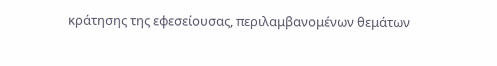κράτησης της εφεσείουσας, περιλαμβανομένων θεμάτων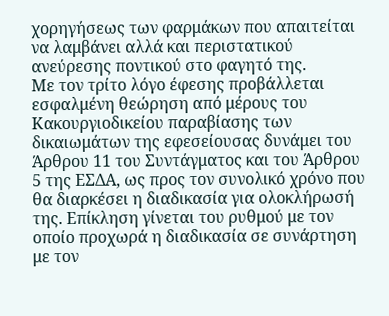χορηγήσεως των φαρμάκων που απαιτείται να λαμβάνει αλλά και περιστατικού ανεύρεσης ποντικού στο φαγητό της.
Με τον τρίτο λόγο έφεσης προβάλλεται εσφαλμένη θεώρηση από μέρους του Κακουργιοδικείου παραβίασης των δικαιωμάτων της εφεσείουσας δυνάμει του Άρθρου 11 του Συντάγματος και του Άρθρου 5 της ΕΣΔΑ, ως προς τον συνολικό χρόνο που θα διαρκέσει η διαδικασία για ολοκλήρωσή της. Επίκληση γίνεται του ρυθμού με τον οποίο προχωρά η διαδικασία σε συνάρτηση με τον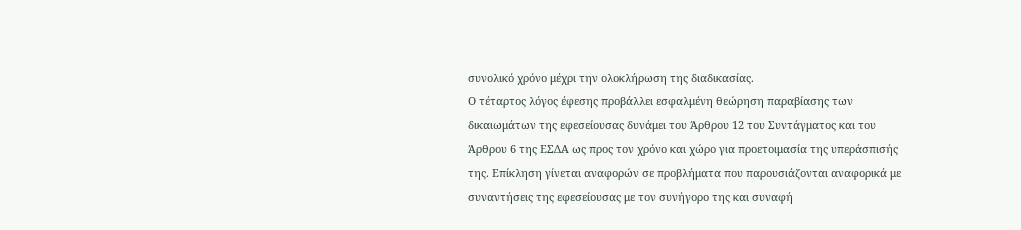συνολικό χρόνο μέχρι την ολοκλήρωση της διαδικασίας.
Ο τέταρτος λόγος έφεσης προβάλλει εσφαλμένη θεώρηση παραβίασης των δικαιωμάτων της εφεσείουσας δυνάμει του Άρθρου 12 του Συντάγματος και του Άρθρου 6 της ΕΣΔΑ ως προς τον χρόνο και χώρο για προετοιμασία της υπεράσπισής της. Επίκληση γίνεται αναφορών σε προβλήματα που παρουσιάζονται αναφορικά με συναντήσεις της εφεσείουσας με τον συνήγορο της και συναφή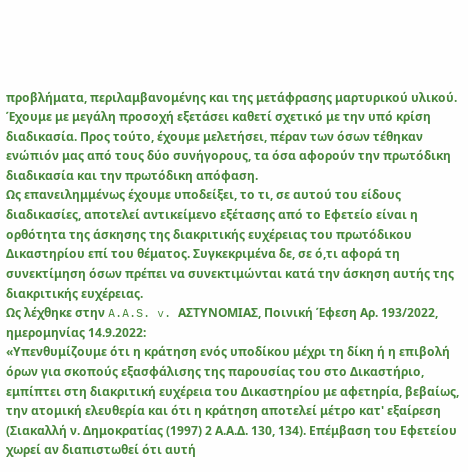προβλήματα, περιλαμβανομένης και της μετάφρασης μαρτυρικού υλικού.
Έχουμε με μεγάλη προσοχή εξετάσει καθετί σχετικό με την υπό κρίση διαδικασία. Προς τούτο, έχουμε μελετήσει, πέραν των όσων τέθηκαν ενώπιόν μας από τους δύο συνήγορους, τα όσα αφορούν την πρωτόδικη διαδικασία και την πρωτόδικη απόφαση.
Ως επανειλημμένως έχουμε υποδείξει, το τι, σε αυτού του είδους διαδικασίες, αποτελεί αντικείμενο εξέτασης από το Εφετείο είναι η ορθότητα της άσκησης της διακριτικής ευχέρειας του πρωτόδικου Δικαστηρίου επί του θέματος. Συγκεκριμένα δε, σε ό,τι αφορά τη συνεκτίμηση όσων πρέπει να συνεκτιμώνται κατά την άσκηση αυτής της διακριτικής ευχέρειας.
Ως λέχθηκε στην A.A.S. v. ΑΣΤΥΝΟΜΙΑΣ, Ποινική Έφεση Αρ. 193/2022, ημερομηνίας 14.9.2022:
«Υπενθυμίζουμε ότι η κράτηση ενός υποδίκου μέχρι τη δίκη ή η επιβολή όρων για σκοπούς εξασφάλισης της παρουσίας του στο Δικαστήριο, εμπίπτει στη διακριτική ευχέρεια του Δικαστηρίου με αφετηρία, βεβαίως, την ατομική ελευθερία και ότι η κράτηση αποτελεί μέτρο κατ' εξαίρεση (Σιακαλλή ν. Δημοκρατίας (1997) 2 Α.Α.Δ. 130, 134). Επέμβαση του Εφετείου χωρεί αν διαπιστωθεί ότι αυτή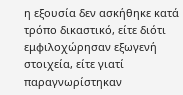η εξουσία δεν ασκήθηκε κατά τρόπο δικαστικό, είτε διότι εμφιλοχώρησαν εξωγενή στοιχεία, είτε γιατί παραγνωρίστηκαν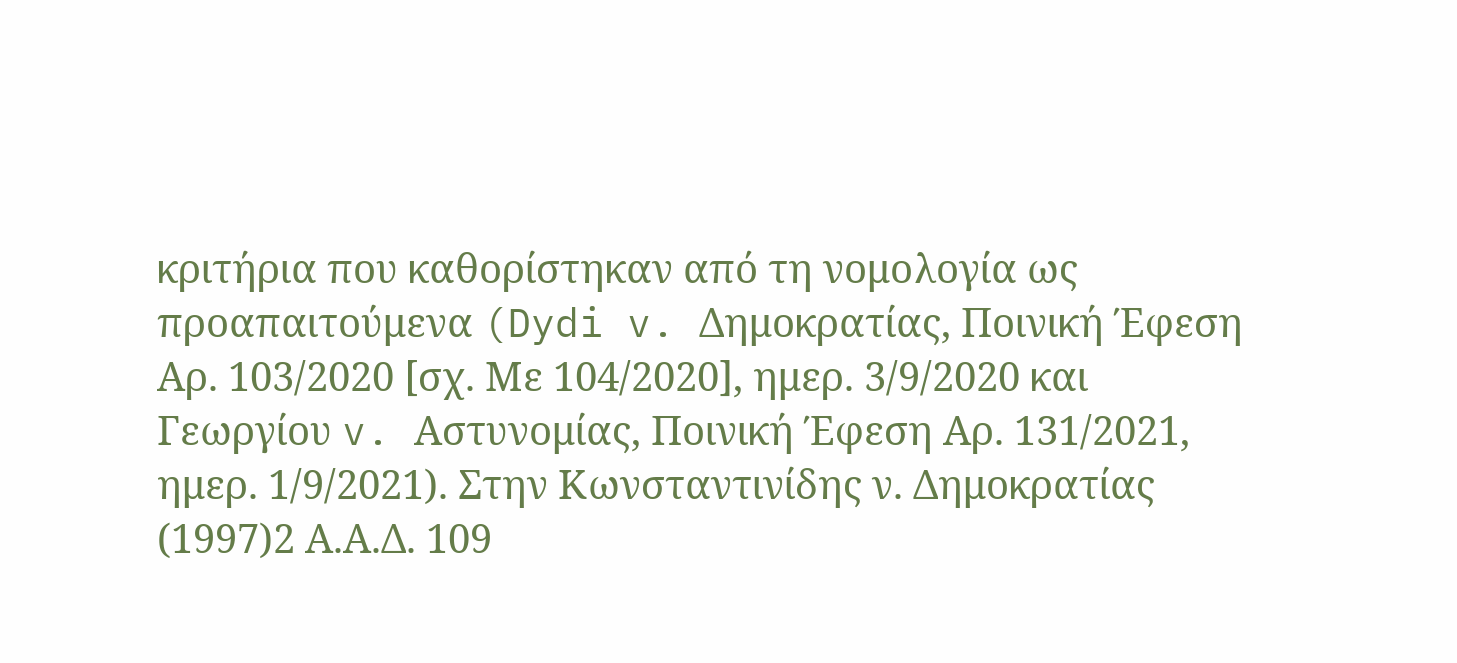κριτήρια που καθορίστηκαν από τη νομολογία ως προαπαιτούμενα (Dydi v. Δημοκρατίας, Ποινική Έφεση Αρ. 103/2020 [σχ. Με 104/2020], ημερ. 3/9/2020 και Γεωργίου v. Αστυνομίας, Ποινική Έφεση Αρ. 131/2021, ημερ. 1/9/2021). Στην Κωνσταντινίδης ν. Δημοκρατίας (1997)2 Α.Α.Δ. 109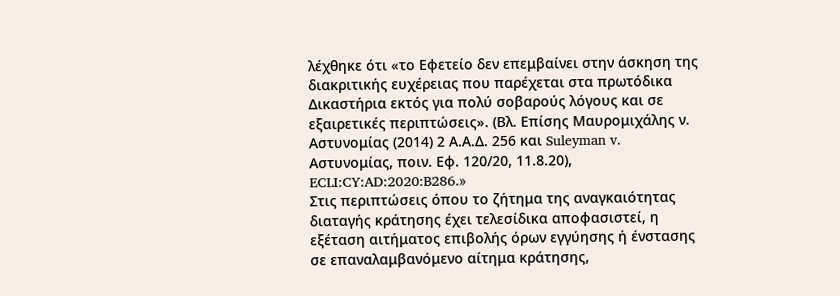λέχθηκε ότι «το Εφετείο δεν επεμβαίνει στην άσκηση της διακριτικής ευχέρειας που παρέχεται στα πρωτόδικα Δικαστήρια εκτός για πολύ σοβαρούς λόγους και σε εξαιρετικές περιπτώσεις». (Βλ. Επίσης Μαυρομιχάλης ν. Αστυνομίας (2014) 2 Α.Α.Δ. 256 και Suleyman v. Αστυνομίας, ποιν. Εφ. 120/20, 11.8.20), ECLI:CY:AD:2020:B286.»
Στις περιπτώσεις όπου το ζήτημα της αναγκαιότητας διαταγής κράτησης έχει τελεσίδικα αποφασιστεί, η εξέταση αιτήματος επιβολής όρων εγγύησης ή ένστασης σε επαναλαμβανόμενο αίτημα κράτησης,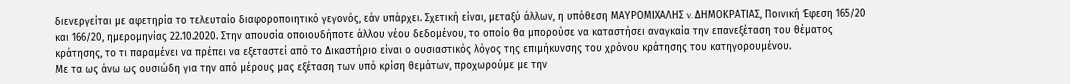διενεργείται με αφετηρία το τελευταίο διαφοροποιητικό γεγονός, εάν υπάρχει. Σχετική είναι, μεταξύ άλλων, η υπόθεση ΜΑΥΡΟΜΙΧΑΛΗΣ v. ΔΗΜΟΚΡΑΤΙΑΣ, Ποινική Έφεση 165/20 και 166/20, ημερομηνίας 22.10.2020. Στην απουσία οποιουδήποτε άλλου νέου δεδομένου, το οποίο θα μπορούσε να καταστήσει αναγκαία την επανεξέταση του θέματος κράτησης, το τι παραμένει να πρέπει να εξεταστεί από το Δικαστήριο είναι ο ουσιαστικός λόγος της επιμήκυνσης του χρόνου κράτησης του κατηγορουμένου.
Με τα ως άνω ως ουσιώδη για την από μέρους μας εξέταση των υπό κρίση θεμάτων, προχωρούμε με την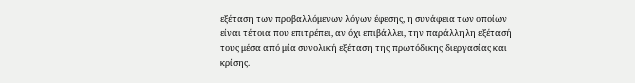εξέταση των προβαλλόμενων λόγων έφεσης, η συνάφεια των οποίων είναι τέτοια που επιτρέπει, αν όχι επιβάλλει, την παράλληλη εξέτασή τους μέσα από μία συνολική εξέταση της πρωτόδικης διεργασίας και κρίσης.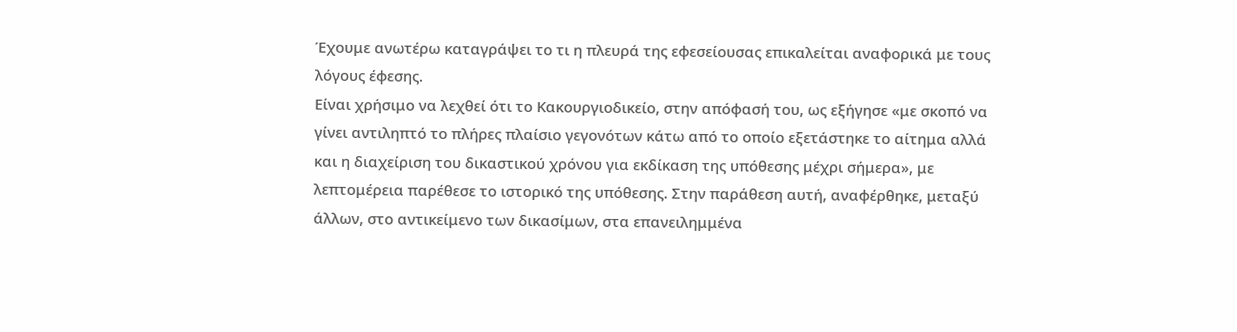Έχουμε ανωτέρω καταγράψει το τι η πλευρά της εφεσείουσας επικαλείται αναφορικά με τους λόγους έφεσης.
Είναι χρήσιμο να λεχθεί ότι το Κακουργιοδικείο, στην απόφασή του, ως εξήγησε «με σκοπό να γίνει αντιληπτό το πλήρες πλαίσιο γεγονότων κάτω από το οποίο εξετάστηκε το αίτημα αλλά και η διαχείριση του δικαστικού χρόνου για εκδίκαση της υπόθεσης μέχρι σήμερα», με λεπτομέρεια παρέθεσε το ιστορικό της υπόθεσης. Στην παράθεση αυτή, αναφέρθηκε, μεταξύ άλλων, στο αντικείμενο των δικασίμων, στα επανειλημμένα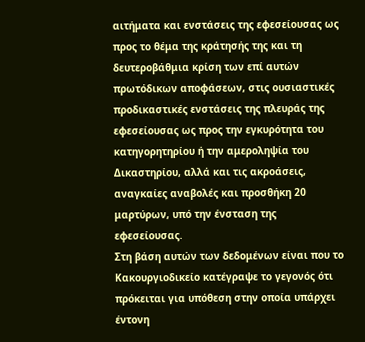αιτήματα και ενστάσεις της εφεσείουσας ως προς το θέμα της κράτησής της και τη δευτεροβάθμια κρίση των επί αυτών πρωτόδικων αποφάσεων, στις ουσιαστικές προδικαστικές ενστάσεις της πλευράς της εφεσείουσας ως προς την εγκυρότητα του κατηγορητηρίου ή την αμεροληψία του Δικαστηρίου, αλλά και τις ακροάσεις, αναγκαίες αναβολές και προσθήκη 20 μαρτύρων, υπό την ένσταση της εφεσείουσας.
Στη βάση αυτών των δεδομένων είναι που το Κακουργιοδικείο κατέγραψε το γεγονός ότι πρόκειται για υπόθεση στην οποία υπάρχει έντονη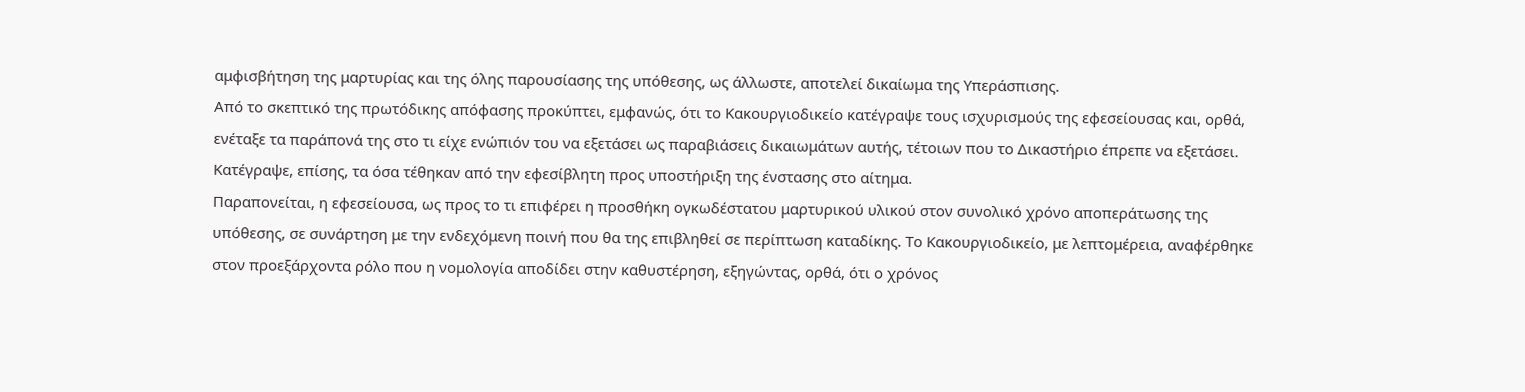αμφισβήτηση της μαρτυρίας και της όλης παρουσίασης της υπόθεσης, ως άλλωστε, αποτελεί δικαίωμα της Υπεράσπισης.
Από το σκεπτικό της πρωτόδικης απόφασης προκύπτει, εμφανώς, ότι το Κακουργιοδικείο κατέγραψε τους ισχυρισμούς της εφεσείουσας και, ορθά, ενέταξε τα παράπονά της στο τι είχε ενώπιόν του να εξετάσει ως παραβιάσεις δικαιωμάτων αυτής, τέτοιων που το Δικαστήριο έπρεπε να εξετάσει. Κατέγραψε, επίσης, τα όσα τέθηκαν από την εφεσίβλητη προς υποστήριξη της ένστασης στο αίτημα.
Παραπονείται, η εφεσείουσα, ως προς το τι επιφέρει η προσθήκη ογκωδέστατου μαρτυρικού υλικού στον συνολικό χρόνο αποπεράτωσης της υπόθεσης, σε συνάρτηση με την ενδεχόμενη ποινή που θα της επιβληθεί σε περίπτωση καταδίκης. Το Κακουργιοδικείο, με λεπτομέρεια, αναφέρθηκε στον προεξάρχοντα ρόλο που η νομολογία αποδίδει στην καθυστέρηση, εξηγώντας, ορθά, ότι ο χρόνος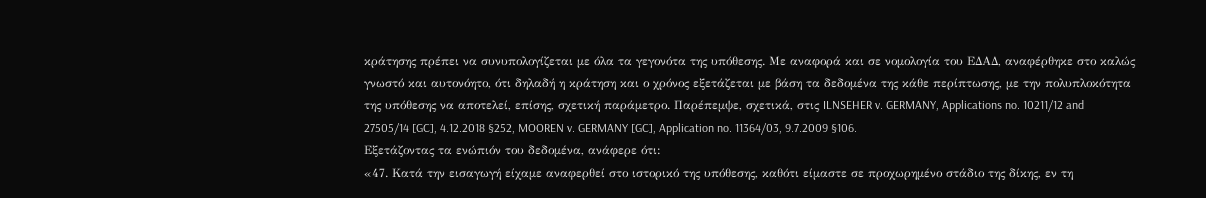κράτησης πρέπει να συνυπολογίζεται με όλα τα γεγονότα της υπόθεσης. Με αναφορά και σε νομολογία του ΕΔΑΔ, αναφέρθηκε στο καλώς γνωστό και αυτονόητο, ότι δηλαδή η κράτηση και ο χρόνος εξετάζεται με βάση τα δεδομένα της κάθε περίπτωσης, με την πολυπλοκότητα της υπόθεσης να αποτελεί, επίσης, σχετική παράμετρο. Παρέπεμψε, σχετικά, στις ILNSEHER v. GERMANY, Applications no. 10211/12 and 27505/14 [GC], 4.12.2018 §252, MOOREN v. GERMANY [GC], Application no. 11364/03, 9.7.2009 §106.
Εξετάζοντας τα ενώπιόν του δεδομένα, ανάφερε ότι:
«47. Κατά την εισαγωγή είχαμε αναφερθεί στο ιστορικό της υπόθεσης, καθότι είμαστε σε προχωρημένο στάδιο της δίκης, εν τη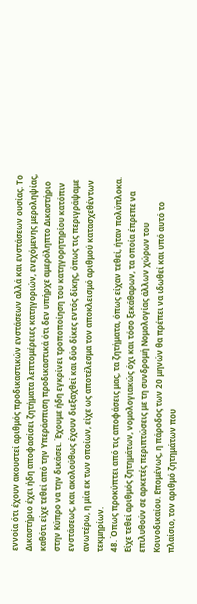εννοία ότι έχουν ακουστεί αριθμός προδικαστικών ενστάσεων αλλά και ενστάσεων ουσίας. Το Δικαστήριο έχει ήδη αποφασίσει ζητήματα λεπτομέρειες κατηγοριών, ενεχόμενης μεροληψίας, καθότι είχε τεθεί από την Υπεράσπιση προδικαστικά ότι δεν υπήρχε αμερόληπτο Δικαστήριο στην Κύπρο να την δικάσει. Έχουμε ήδη εγκρίνει τροποποίηση του κατηγορητηρίου κατόπιν ενστάσεως, και ακολούθως έχουν διεξαχθεί και δύο δίκες εντός δίκης, όπως τις περιγράψαμε ανωτέρω, η μία εκ των οποίων, είχε ως αποτέλεσμα τον αποκλεισμό αριθμού κατασχεθέντων τεκμηρίων.
48. Όπως προκύπτει από τις αποφάσεις μας, τα ζητήματα, όπως είχαν τεθεί, ήταν πολύπλοκα. Είχε τεθεί αριθμός ζητημάτων, νομολογιακώς όχι και τόσο ξεκάθαρων, τα οποία έπρεπε να επιλυθούν σε αρκετές περιπτώσεις με τη συνδρομή Νομολογίας άλλων χώρων του Κοινοδικαίου. Επομένως, η πάροδος των 20 μηνών θα πρέπει να ιδωθεί και υπό αυτό το πλαίσιο, τον αριθμό ζητημάτων που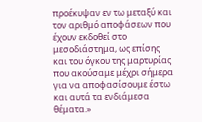προέκυψαν εν τω μεταξύ και τον αριθμό αποφάσεων που έχουν εκδοθεί στο μεσοδιάστημα, ως επίσης και του όγκου της μαρτυρίας που ακούσαμε μέχρι σήμερα για να αποφασίσουμε έστω και αυτά τα ενδιάμεσα θέματα.»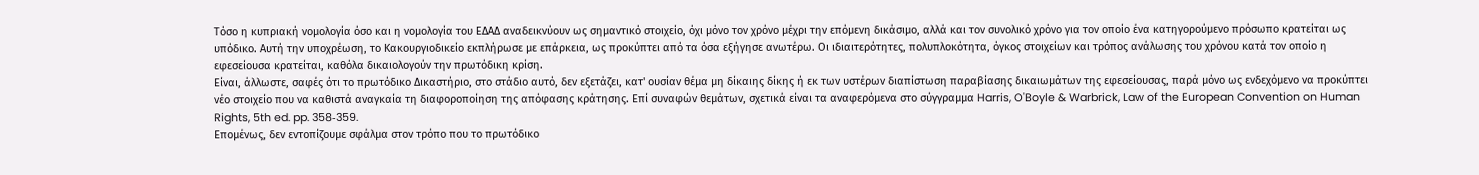Τόσο η κυπριακή νομολογία όσο και η νομολογία του ΕΔΑΔ αναδεικνύουν ως σημαντικό στοιχείο, όχι μόνο τον χρόνο μέχρι την επόμενη δικάσιμο, αλλά και τον συνολικό χρόνο για τον οποίο ένα κατηγορούμενο πρόσωπο κρατείται ως υπόδικο. Αυτή την υποχρέωση, το Κακουργιοδικείο εκπλήρωσε με επάρκεια, ως προκύπτει από τα όσα εξήγησε ανωτέρω. Οι ιδιαιτερότητες, πολυπλοκότητα, όγκος στοιχείων και τρόπος ανάλωσης του χρόνου κατά τον οποίο η εφεσείουσα κρατείται, καθόλα δικαιολογούν την πρωτόδικη κρίση.
Είναι, άλλωστε, σαφές ότι το πρωτόδικο Δικαστήριο, στο στάδιο αυτό, δεν εξετάζει, κατ' ουσίαν θέμα μη δίκαιης δίκης ή εκ των υστέρων διαπίστωση παραβίασης δικαιωμάτων της εφεσείουσας, παρά μόνο ως ενδεχόμενο να προκύπτει νέο στοιχείο που να καθιστά αναγκαία τη διαφοροποίηση της απόφασης κράτησης. Επί συναφών θεμάτων, σχετικά είναι τα αναφερόμενα στο σύγγραμμα Harris, O'Boyle & Warbrick, Law of the European Convention on Human Rights, 5th ed. pp. 358‑359.
Επομένως, δεν εντοπίζουμε σφάλμα στον τρόπο που το πρωτόδικο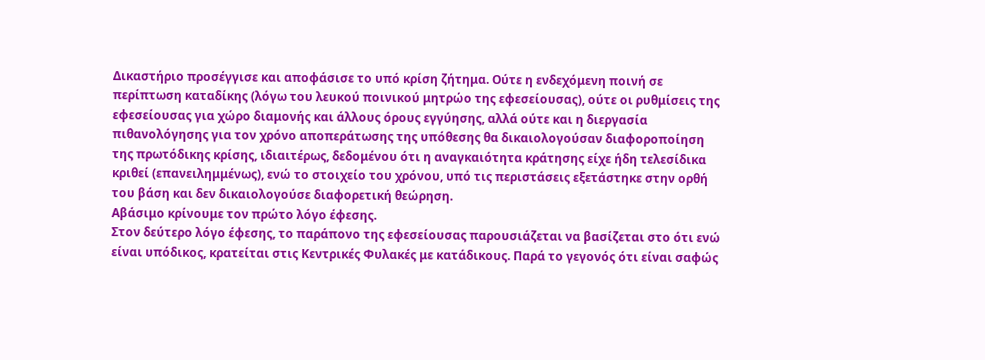Δικαστήριο προσέγγισε και αποφάσισε το υπό κρίση ζήτημα. Ούτε η ενδεχόμενη ποινή σε περίπτωση καταδίκης (λόγω του λευκού ποινικού μητρώο της εφεσείουσας), ούτε οι ρυθμίσεις της εφεσείουσας για χώρο διαμονής και άλλους όρους εγγύησης, αλλά ούτε και η διεργασία πιθανολόγησης για τον χρόνο αποπεράτωσης της υπόθεσης θα δικαιολογούσαν διαφοροποίηση της πρωτόδικης κρίσης, ιδιαιτέρως, δεδομένου ότι η αναγκαιότητα κράτησης είχε ήδη τελεσίδικα κριθεί (επανειλημμένως), ενώ το στοιχείο του χρόνου, υπό τις περιστάσεις εξετάστηκε στην ορθή του βάση και δεν δικαιολογούσε διαφορετική θεώρηση.
Αβάσιμο κρίνουμε τον πρώτο λόγο έφεσης.
Στον δεύτερο λόγο έφεσης, το παράπονο της εφεσείουσας παρουσιάζεται να βασίζεται στο ότι ενώ είναι υπόδικος, κρατείται στις Κεντρικές Φυλακές με κατάδικους. Παρά το γεγονός ότι είναι σαφώς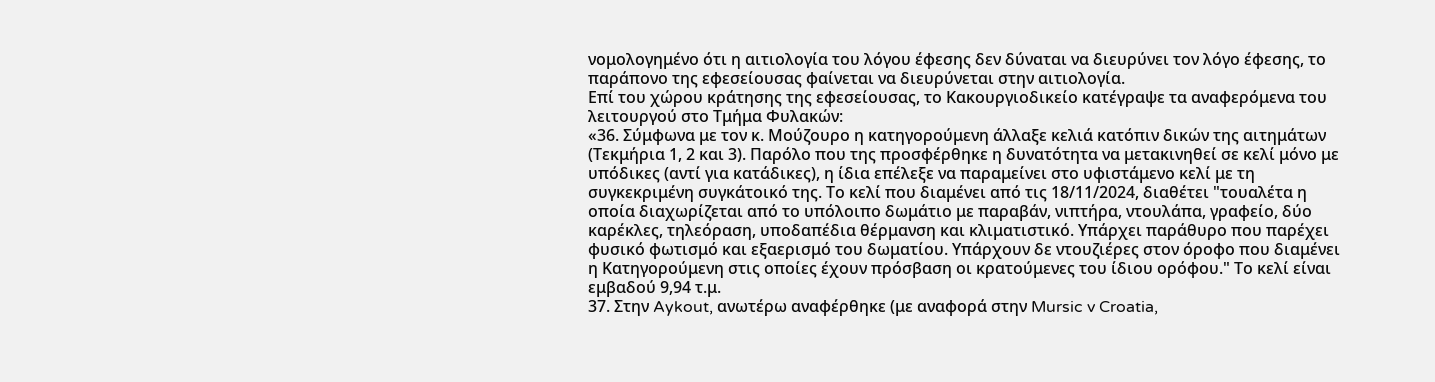νομολογημένο ότι η αιτιολογία του λόγου έφεσης δεν δύναται να διευρύνει τον λόγο έφεσης, το παράπονο της εφεσείουσας φαίνεται να διευρύνεται στην αιτιολογία.
Επί του χώρου κράτησης της εφεσείουσας, το Κακουργιοδικείο κατέγραψε τα αναφερόμενα του λειτουργού στο Τμήμα Φυλακών:
«36. Σύμφωνα με τον κ. Μούζουρο η κατηγορούμενη άλλαξε κελιά κατόπιν δικών της αιτημάτων (Τεκμήρια 1, 2 και 3). Παρόλο που της προσφέρθηκε η δυνατότητα να μετακινηθεί σε κελί μόνο με υπόδικες (αντί για κατάδικες), η ίδια επέλεξε να παραμείνει στο υφιστάμενο κελί με τη συγκεκριμένη συγκάτοικό της. Το κελί που διαμένει από τις 18/11/2024, διαθέτει "τουαλέτα η οποία διαχωρίζεται από το υπόλοιπο δωμάτιο με παραβάν, νιπτήρα, ντουλάπα, γραφείο, δύο καρέκλες, τηλεόραση, υποδαπέδια θέρμανση και κλιματιστικό. Υπάρχει παράθυρο που παρέχει φυσικό φωτισμό και εξαερισμό του δωματίου. Υπάρχουν δε ντουζιέρες στον όροφο που διαμένει η Κατηγορούμενη στις οποίες έχουν πρόσβαση οι κρατούμενες του ίδιου ορόφου." Το κελί είναι εμβαδού 9,94 τ.μ.
37. Στην Aykout, ανωτέρω αναφέρθηκε (με αναφορά στην Mursic v Croatia,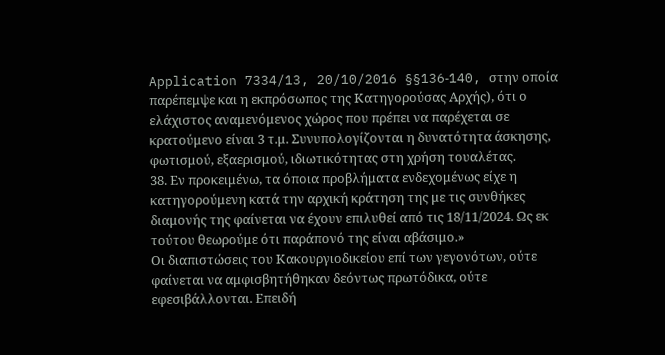Application 7334/13, 20/10/2016 §§136‑140, στην οποία παρέπεμψε και η εκπρόσωπος της Κατηγορούσας Αρχής), ότι ο ελάχιστος αναμενόμενος χώρος που πρέπει να παρέχεται σε κρατούμενο είναι 3 τ.μ. Συνυπολογίζονται η δυνατότητα άσκησης, φωτισμού, εξαερισμού, ιδιωτικότητας στη χρήση τουαλέτας.
38. Εν προκειμένω, τα όποια προβλήματα ενδεχομένως είχε η κατηγορούμενη κατά την αρχική κράτηση της με τις συνθήκες διαμονής της φαίνεται να έχουν επιλυθεί από τις 18/11/2024. Ως εκ τούτου θεωρούμε ότι παράπονό της είναι αβάσιμο.»
Οι διαπιστώσεις του Κακουργιοδικείου επί των γεγονότων, ούτε φαίνεται να αμφισβητήθηκαν δεόντως πρωτόδικα, ούτε εφεσιβάλλονται. Επειδή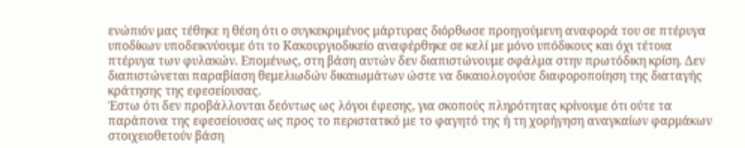ενώπιόν μας τέθηκε η θέση ότι ο συγκεκριμένος μάρτυρας διόρθωσε προηγούμενη αναφορά του σε πτέρυγα υποδίκων υποδεικνύουμε ότι το Κακουργιοδικείο αναφέρθηκε σε κελί με μόνο υπόδικους και όχι τέτοια πτέρυγα των φυλακών. Επομένως, στη βάση αυτών δεν διαπιστώνουμε σφάλμα στην πρωτόδικη κρίση. Δεν διαπιστώνεται παραβίαση θεμελιωδών δικαιωμάτων ώστε να δικαιολογούσε διαφοροποίηση της διαταγής κράτησης της εφεσείουσας.
Έστω ότι δεν προβάλλονται δεόντως ως λόγοι έφεσης, για σκοπούς πληρότητας κρίνουμε ότι ούτε τα παράπονα της εφεσείουσας ως προς το περιστατικό με το φαγητό της ή τη χορήγηση αναγκαίων φαρμάκων στοιχειοθετούν βάση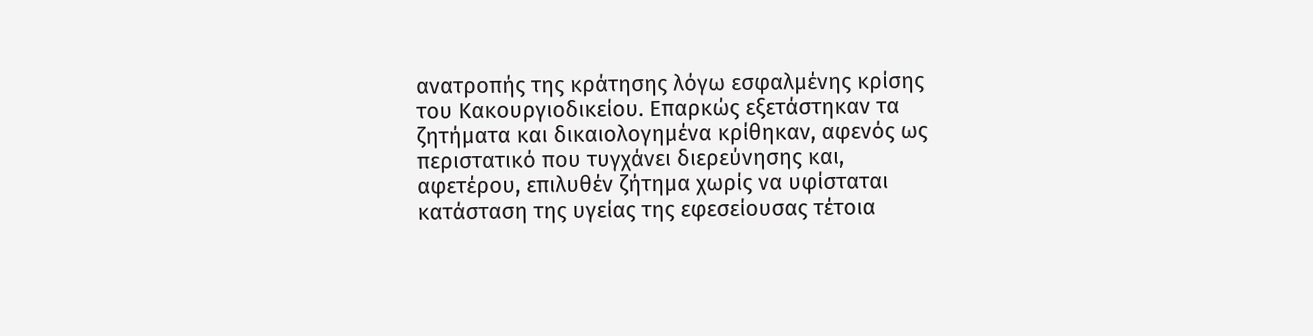ανατροπής της κράτησης λόγω εσφαλμένης κρίσης του Κακουργιοδικείου. Επαρκώς εξετάστηκαν τα ζητήματα και δικαιολογημένα κρίθηκαν, αφενός ως περιστατικό που τυγχάνει διερεύνησης και, αφετέρου, επιλυθέν ζήτημα χωρίς να υφίσταται κατάσταση της υγείας της εφεσείουσας τέτοια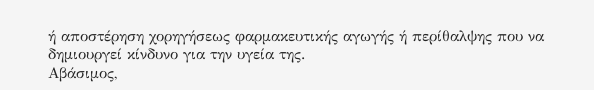ή αποστέρηση χορηγήσεως φαρμακευτικής αγωγής ή περίθαλψης που να δημιουργεί κίνδυνο για την υγεία της.
Αβάσιμος,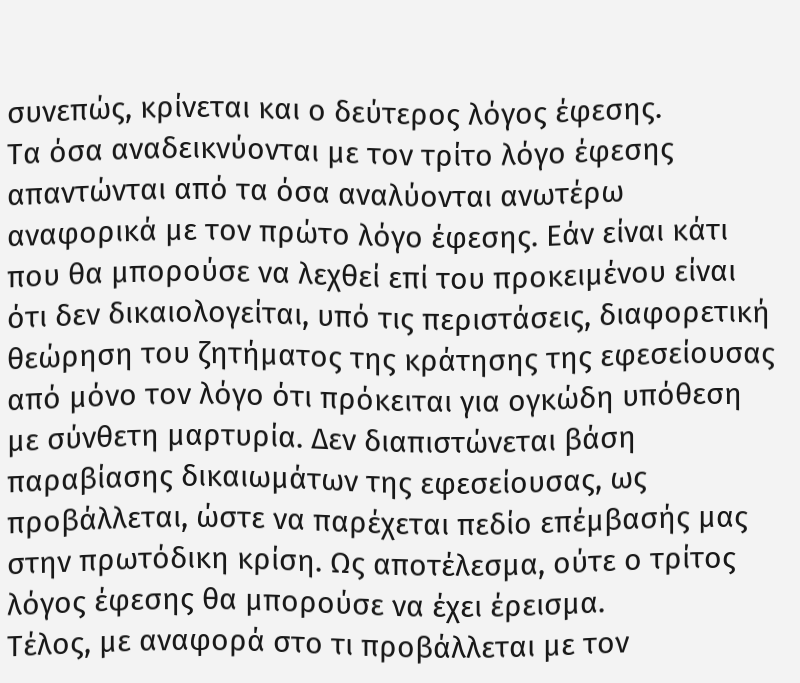συνεπώς, κρίνεται και ο δεύτερος λόγος έφεσης.
Τα όσα αναδεικνύονται με τον τρίτο λόγο έφεσης απαντώνται από τα όσα αναλύονται ανωτέρω αναφορικά με τον πρώτο λόγο έφεσης. Εάν είναι κάτι που θα μπορούσε να λεχθεί επί του προκειμένου είναι ότι δεν δικαιολογείται, υπό τις περιστάσεις, διαφορετική θεώρηση του ζητήματος της κράτησης της εφεσείουσας από μόνο τον λόγο ότι πρόκειται για ογκώδη υπόθεση με σύνθετη μαρτυρία. Δεν διαπιστώνεται βάση παραβίασης δικαιωμάτων της εφεσείουσας, ως προβάλλεται, ώστε να παρέχεται πεδίο επέμβασής μας στην πρωτόδικη κρίση. Ως αποτέλεσμα, ούτε ο τρίτος λόγος έφεσης θα μπορούσε να έχει έρεισμα.
Τέλος, με αναφορά στο τι προβάλλεται με τον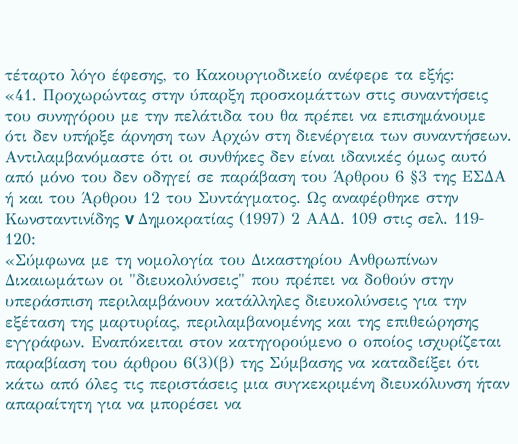τέταρτο λόγο έφεσης, το Κακουργιοδικείο ανέφερε τα εξής:
«41. Προχωρώντας στην ύπαρξη προσκομάττων στις συναντήσεις του συνηγόρου με την πελάτιδα του θα πρέπει να επισημάνουμε ότι δεν υπήρξε άρνηση των Αρχών στη διενέργεια των συναντήσεων. Αντιλαμβανόμαστε ότι οι συνθήκες δεν είναι ιδανικές όμως αυτό από μόνο του δεν οδηγεί σε παράβαση του Άρθρου 6 §3 της ΕΣΔΑ ή και του Άρθρου 12 του Συντάγματος. Ως αναφέρθηκε στην Κωνσταντινίδης v Δημοκρατίας (1997) 2 ΑΑΔ. 109 στις σελ. 119‑ 120:
«Σύμφωνα με τη νομολογία του Δικαστηρίου Ανθρωπίνων Δικαιωμάτων οι "διευκολύνσεις" που πρέπει να δοθούν στην υπεράσπιση περιλαμβάνουν κατάλληλες διευκολύνσεις για την εξέταση της μαρτυρίας, περιλαμβανομένης και της επιθεώρησης εγγράφων. Εναπόκειται στον κατηγορούμενο ο οποίος ισχυρίζεται παραβίαση του άρθρου 6(3)(β) της Σύμβασης να καταδείξει ότι κάτω από όλες τις περιστάσεις μια συγκεκριμένη διευκόλυνση ήταν απαραίτητη για να μπορέσει να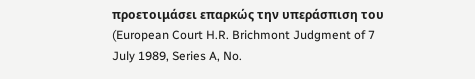προετοιμάσει επαρκώς την υπεράσπιση του (European Court H.R. Brichmont Judgment of 7 July 1989, Series A, No.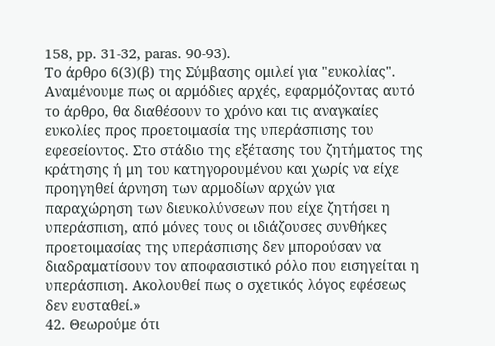158, pp. 31‑32, paras. 90‑93).
Το άρθρο 6(3)(β) της Σύμβασης ομιλεί για "ευκολίας". Αναμένουμε πως οι αρμόδιες αρχές, εφαρμόζοντας αυτό το άρθρο, θα διαθέσουν το χρόνο και τις αναγκαίες ευκολίες προς προετοιμασία της υπεράσπισης του εφεσείοντος. Στο στάδιο της εξέτασης του ζητήματος της κράτησης ή μη του κατηγορουμένου και χωρίς να είχε προηγηθεί άρνηση των αρμοδίων αρχών για παραχώρηση των διευκολύνσεων που είχε ζητήσει η υπεράσπιση, από μόνες τους οι ιδιάζουσες συνθήκες προετοιμασίας της υπεράσπισης δεν μπορούσαν να διαδραματίσουν τον αποφασιστικό ρόλο που εισηγείται η υπεράσπιση. Ακολουθεί πως ο σχετικός λόγος εφέσεως δεν ευσταθεί.»
42. Θεωρούμε ότι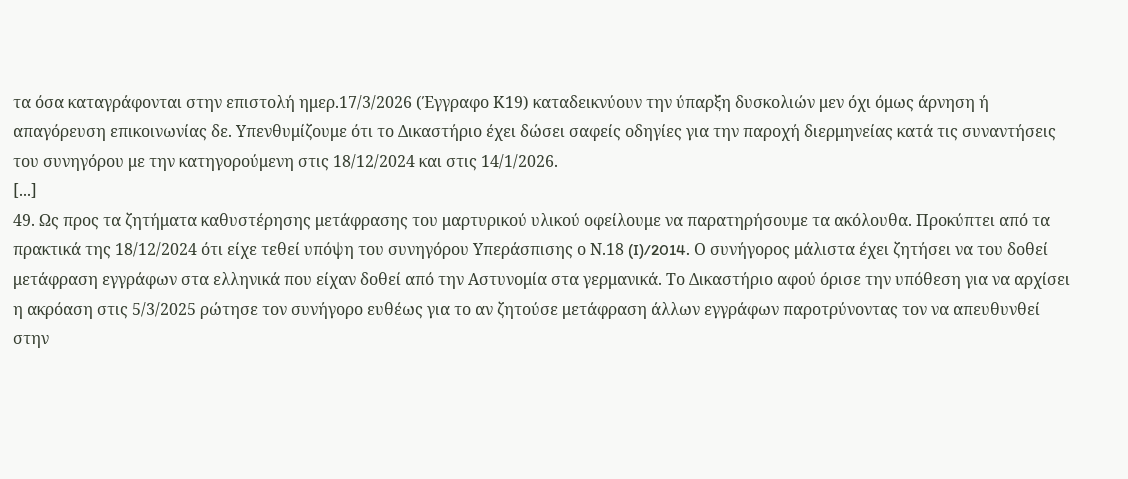τα όσα καταγράφονται στην επιστολή ημερ.17/3/2026 (Έγγραφο Κ19) καταδεικνύουν την ύπαρξη δυσκολιών μεν όχι όμως άρνηση ή απαγόρευση επικοινωνίας δε. Υπενθυμίζουμε ότι το Δικαστήριο έχει δώσει σαφείς οδηγίες για την παροχή διερμηνείας κατά τις συναντήσεις του συνηγόρου με την κατηγορούμενη στις 18/12/2024 και στις 14/1/2026.
[...]
49. Ως προς τα ζητήματα καθυστέρησης μετάφρασης του μαρτυρικού υλικού οφείλουμε να παρατηρήσουμε τα ακόλουθα. Προκύπτει από τα πρακτικά της 18/12/2024 ότι είχε τεθεί υπόψη του συνηγόρου Υπεράσπισης ο Ν.18 (I)/2014. Ο συνήγορος μάλιστα έχει ζητήσει να του δοθεί μετάφραση εγγράφων στα ελληνικά που είχαν δοθεί από την Αστυνομία στα γερμανικά. Το Δικαστήριο αφού όρισε την υπόθεση για να αρχίσει η ακρόαση στις 5/3/2025 ρώτησε τον συνήγορο ευθέως για το αν ζητούσε μετάφραση άλλων εγγράφων παροτρύνοντας τον να απευθυνθεί στην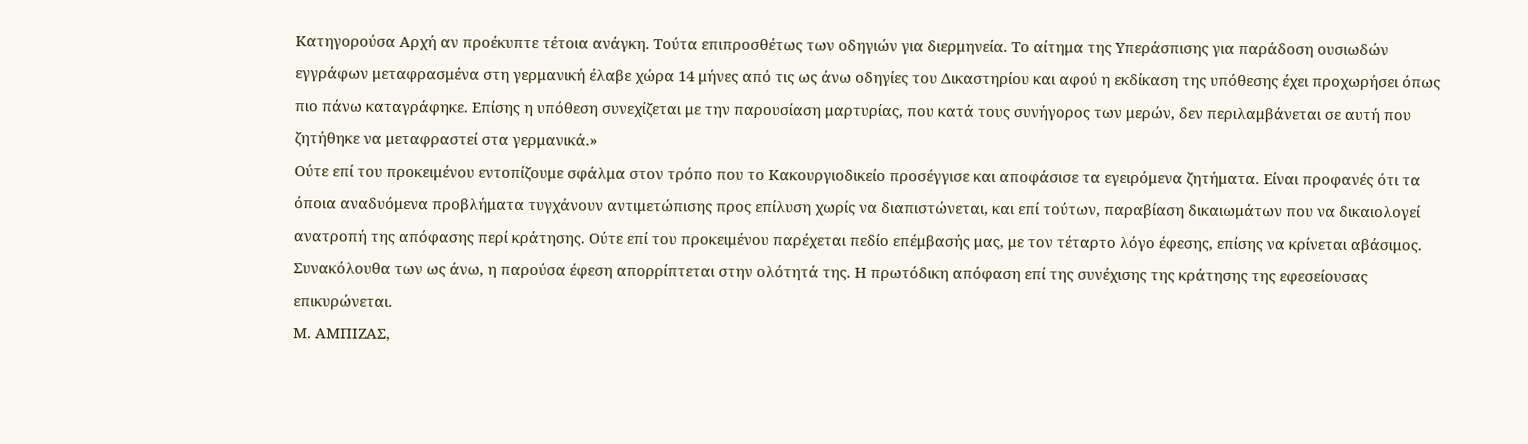Κατηγορούσα Αρχή αν προέκυπτε τέτοια ανάγκη. Τούτα επιπροσθέτως των οδηγιών για διερμηνεία. Το αίτημα της Υπεράσπισης για παράδοση ουσιωδών εγγράφων μεταφρασμένα στη γερμανική έλαβε χώρα 14 μήνες από τις ως άνω οδηγίες του Δικαστηρίου και αφού η εκδίκαση της υπόθεσης έχει προχωρήσει όπως πιο πάνω καταγράφηκε. Επίσης η υπόθεση συνεχίζεται με την παρουσίαση μαρτυρίας, που κατά τους συνήγορος των μερών, δεν περιλαμβάνεται σε αυτή που ζητήθηκε να μεταφραστεί στα γερμανικά.»
Ούτε επί του προκειμένου εντοπίζουμε σφάλμα στον τρόπο που το Κακουργιοδικείο προσέγγισε και αποφάσισε τα εγειρόμενα ζητήματα. Είναι προφανές ότι τα όποια αναδυόμενα προβλήματα τυγχάνουν αντιμετώπισης προς επίλυση χωρίς να διαπιστώνεται, και επί τούτων, παραβίαση δικαιωμάτων που να δικαιολογεί ανατροπή της απόφασης περί κράτησης. Ούτε επί του προκειμένου παρέχεται πεδίο επέμβασής μας, με τον τέταρτο λόγο έφεσης, επίσης να κρίνεται αβάσιμος.
Συνακόλουθα των ως άνω, η παρούσα έφεση απορρίπτεται στην ολότητά της. Η πρωτόδικη απόφαση επί της συνέχισης της κράτησης της εφεσείουσας επικυρώνεται.
Μ. ΑΜΠΙΖΑΣ,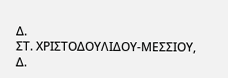Δ.
ΣΤ. ΧΡΙΣΤΟΔΟΥΛΙΔΟΥ‑ΜΕΣΣΙΟΥ, Δ.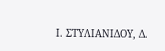Ι. ΣΤΥΛΙΑΝΙΔΟΥ, Δ.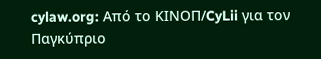cylaw.org: Από το ΚΙΝOΠ/CyLii για τον Παγκύπριο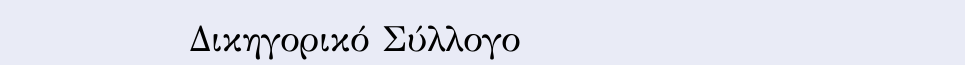Δικηγορικό Σύλλογο